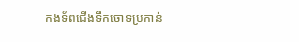កងទ័ពជើងទឹកចោទប្រកាន់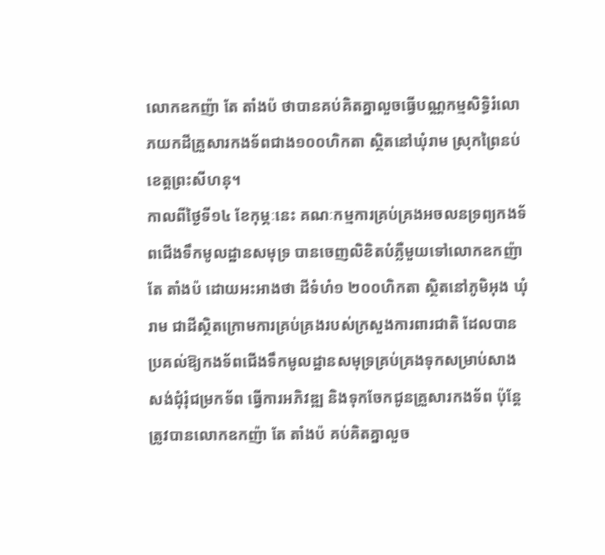លោកឧកញ៉ា តែ តាំងប៉ ថាបានគប់គិតគ្នាលួចធ្វើបណ្ណកម្មសិទ្ធិរំលោភយកដីគ្រួសារកងទ័ពជាង១០០ហិកតា ស្ថិតនៅឃុំរាម ស្រុកព្រៃនប់ ខេត្តព្រះសីហនុ។
កាលពីថ្ងៃទី១៤ ខែកុម្ភៈនេះ គណៈកម្មការគ្រប់គ្រងអចលនទ្រព្យកងទ័ពជើងទឹកមូលដ្ឋានសមុទ្រ បានចេញលិខិតបំភ្លឺមួយទៅលោកឧកញ៉ា តែ តាំងប៉ ដោយអះអាងថា ដីទំហំ១ ២០០ហិកតា ស្ថិតនៅភូមិអុង ឃុំរាម ជាដីស្ថិតក្រោមការគ្រប់គ្រងរបស់ក្រសួងការពារជាតិ ដែលបានប្រគល់ឱ្យកងទ័ពជើងទឹកមូលដ្ឋានសមុទ្រគ្រប់គ្រងទុកសម្រាប់សាងសង់ជុំរុំជម្រកទ័ព ធ្វើការអភិវឌ្ឍ និងទុកចែកជូនគ្រួសារកងទ័ព ប៉ុន្តែត្រូវបានលោកឧកញ៉ា តែ តាំងប៉ គប់គិតគ្នាលួច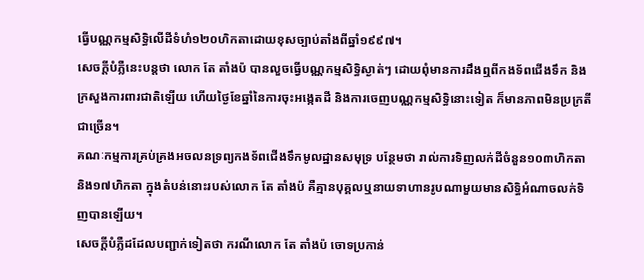ធ្វើបណ្ណកម្មសិទ្ធិលើដីទំហំ១២០ហិកតាដោយខុសច្បាប់តាំងពីឆ្នាំ១៩៩៧។
សេចក្ដីបំភ្លឺនេះបន្តថា លោក តែ តាំងប៉ បានលួចធ្វើបណ្ណកម្មសិទ្ធិស្ងាត់ៗ ដោយពុំមានការដឹងឮពីកងទ័ពជើងទឹក និងក្រសួងការពារជាតិឡើយ ហើយថ្ងៃខែឆ្នាំនៃការចុះអង្កេតដី និងការចេញបណ្ណកម្មសិទ្ធិនោះទៀត ក៏មានភាពមិនប្រក្រតីជាច្រើន។
គណៈកម្មការគ្រប់គ្រងអចលនទ្រព្យកងទ័ពជើងទឹកមូលដ្ឋានសមុទ្រ បន្ថែមថា រាល់ការទិញលក់ដីចំនួន១០៣ហិកតា និង១៧ហិកតា ក្នុងតំបន់នោះរបស់លោក តែ តាំងប៉ គឺគ្មានបុគ្គលឬនាយទាហានរូបណាមួយមានសិទ្ធិអំណាចលក់ទិញបានឡើយ។
សេចក្ដីបំភ្លឺដដែលបញ្ជាក់ទៀតថា ករណីលោក តែ តាំងប៉ ចោទប្រកាន់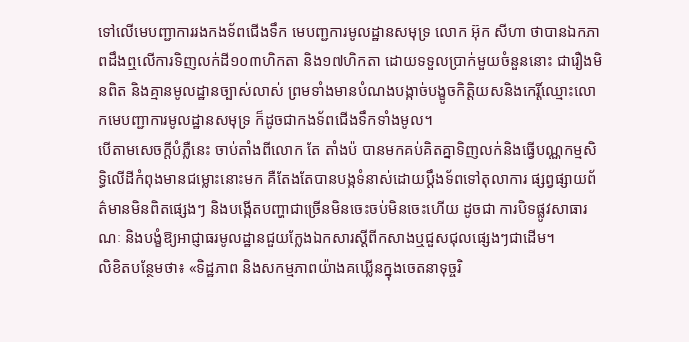ទៅលើមេបញ្ជាការរងកងទ័ពជើងទឹក មេបញ្ជការមូលដ្ឋានសមុទ្រ លោក អ៊ុក សីហា ថាបានឯកភាពដឹងឮលើការទិញលក់ដី១០៣ហិកតា និង១៧ហិកតា ដោយទទួលប្រាក់មួយចំនួននោះ ជារឿងមិនពិត និងគ្មានមូលដ្ឋានច្បាស់លាស់ ព្រមទាំងមានបំណងបង្កាច់បង្ខូចកិត្តិយសនិងកេរ្តិ៍ឈ្មោះលោកមេបញ្ជាការមូលដ្ឋានសមុទ្រ ក៏ដូចជាកងទ័ពជើងទឹកទាំងមូល។
បើតាមសេចក្ដីបំភ្លឺនេះ ចាប់តាំងពីលោក តែ តាំងប៉ បានមកគប់គិតគ្នាទិញលក់និងធ្វើបណ្ណកម្មសិទ្ធិលើដីកំពុងមានជម្លោះនោះមក គឺតែងតែបានបង្កទំនាស់ដោយប្ដឹងទ័ពទៅតុលាការ ផ្សព្វផ្សាយព័ត៌មានមិនពិតផ្សេងៗ និងបង្កើតបញ្ហាជាច្រើនមិនចេះចប់មិនចេះហើយ ដូចជា ការបិទផ្លូវសាធារណៈ និងបង្ខំឱ្យអាជ្ញាធរមូលដ្ឋានជួយក្លែងឯកសារស្ដីពីកសាងឬជួសជុលផ្សេងៗជាដើម។
លិខិតបន្ថែមថា៖ «ទិដ្ឋភាព និងសកម្មភាពយ៉ាងគឃ្លើនក្នុងចេតនាទុច្ចរិ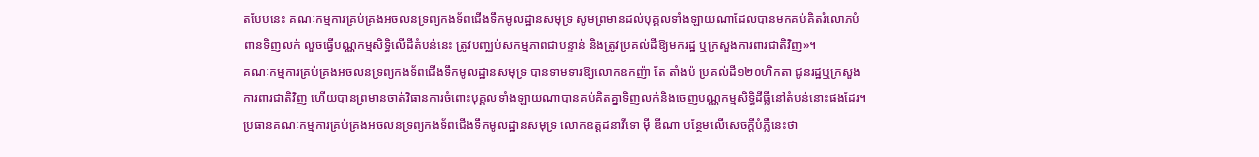តបែបនេះ គណៈកម្មការគ្រប់គ្រងអចលនទ្រព្យកងទ័ពជើងទឹកមូលដ្ឋានសមុទ្រ សូមព្រមានដល់បុគ្គលទាំងឡាយណាដែលបានមកគប់គិតរំលោភបំពានទិញលក់ លួចធ្វើបណ្ណកម្មសិទ្ធិលើដីតំបន់នេះ ត្រូវបញ្ឈប់សកម្មភាពជាបន្ទាន់ និងត្រូវប្រគល់ដីឱ្យមករដ្ឋ ឬក្រសួងការពារជាតិវិញ»។
គណៈកម្មការគ្រប់គ្រងអចលនទ្រព្យកងទ័ពជើងទឹកមូលដ្ឋានសមុទ្រ បានទាមទារឱ្យលោកឧកញ៉ា តែ តាំងប៉ ប្រគល់ដី១២០ហិកតា ជូនរដ្ឋឬក្រសួងការពារជាតិវិញ ហើយបានព្រមានចាត់វិធានការចំពោះបុគ្គលទាំងឡាយណាបានគប់គិតគ្នាទិញលក់និងចេញបណ្ណកម្មសិទ្ធិដីធ្លីនៅតំបន់នោះផងដែរ។
ប្រធានគណៈកម្មការគ្រប់គ្រងអចលនទ្រព្យកងទ័ពជើងទឹកមូលដ្ឋានសមុទ្រ លោកឧត្ដដនាវីទោ ម៉ី ឌីណា បន្ថែមលើសេចក្ដីបំភ្លឺនេះថា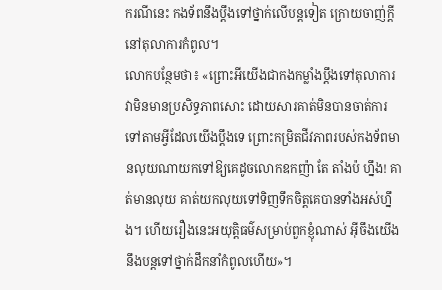ករណីនេះ កងទ័ពនឹងប្ដឹងទៅថ្នាក់លើបន្តទៀត ក្រោយចាញ់ក្ដីនៅតុលាការកំពូល។
លោកបន្ថែមថា៖ «ព្រោះអីយើងជាកងកម្លាំងប្ដឹងទៅតុលាការ វាមិនមានប្រសិទ្ធភាពសោះ ដោយសារគាត់មិនបានចាត់ការទៅតាមអ្វីដែលយើងប្ដឹងទេ ព្រោះកម្រិតជីវភាពរបស់កងទ័ពមានលុយណាយកទៅឱ្យគេដូចលោកឧកញ៉ា តែ តាំងប៉ ហ្នឹង! គាត់មានលុយ គាត់យកលុយទៅទិញទឹកចិត្តគេបានទាំងអស់ហ្នឹង។ ហើយរឿងនេះអយុត្តិធម៌សម្រាប់ពួកខ្ញុំណាស់ អ៊ីចឹងយើងនឹងបន្តទៅថ្នាក់ដឹកនាំកំពូលហើយ»។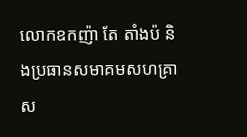លោកឧកញ៉ា តែ តាំងប៉ និងប្រធានសមាគមសហគ្រាស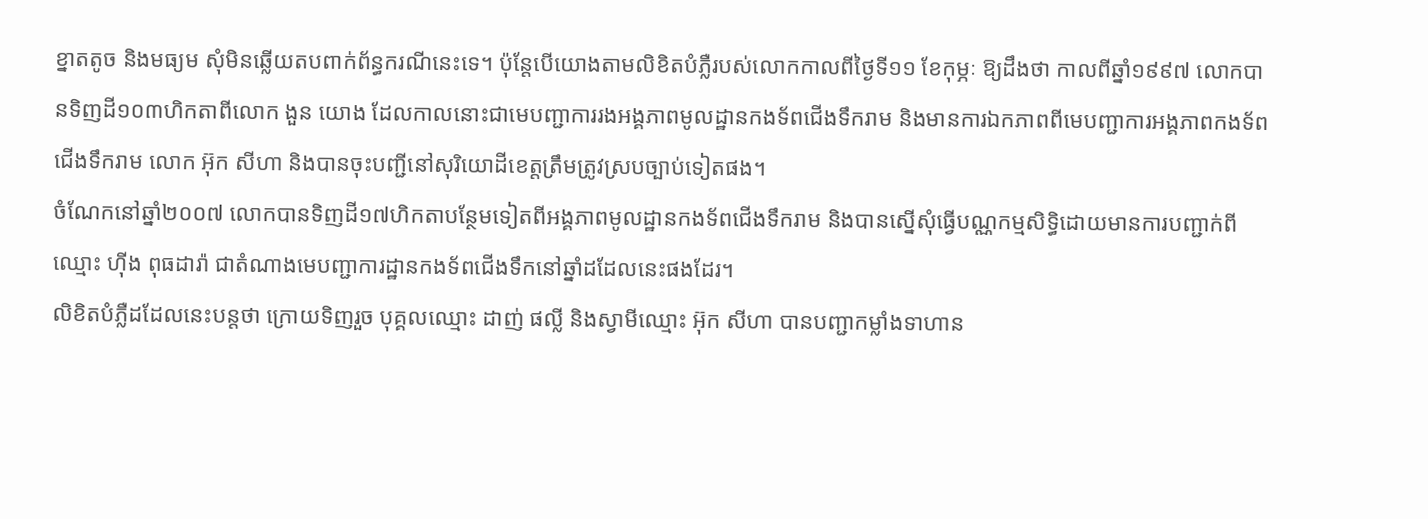ខ្នាតតូច និងមធ្យម សុំមិនឆ្លើយតបពាក់ព័ន្ធករណីនេះទេ។ ប៉ុន្តែបើយោងតាមលិខិតបំភ្លឺរបស់លោកកាលពីថ្ងៃទី១១ ខែកុម្ភៈ ឱ្យដឹងថា កាលពីឆ្នាំ១៩៩៧ លោកបានទិញដី១០៣ហិកតាពីលោក ងួន យោង ដែលកាលនោះជាមេបញ្ជាការរងអង្គភាពមូលដ្ឋានកងទ័ពជើងទឹករាម និងមានការឯកភាពពីមេបញ្ជាការអង្គភាពកងទ័ពជើងទឹករាម លោក អ៊ុក សីហា និងបានចុះបញ្ជីនៅសុរិយោដីខេត្តត្រឹមត្រូវស្របច្បាប់ទៀតផង។
ចំណែកនៅឆ្នាំ២០០៧ លោកបានទិញដី១៧ហិកតាបន្ថែមទៀតពីអង្គភាពមូលដ្ឋានកងទ័ពជើងទឹករាម និងបានស្នើសុំធ្វើបណ្ណកម្មសិទ្ធិដោយមានការបញ្ជាក់ពីឈ្មោះ ហ៊ីង ពុធដារ៉ា ជាតំណាងមេបញ្ជាការដ្ឋានកងទ័ពជើងទឹកនៅឆ្នាំដដែលនេះផងដែរ។
លិខិតបំភ្លឺដដែលនេះបន្តថា ក្រោយទិញរួច បុគ្គលឈ្មោះ ដាញ់ ផល្លី និងស្វាមីឈ្មោះ អ៊ុក សីហា បានបញ្ជាកម្លាំងទាហាន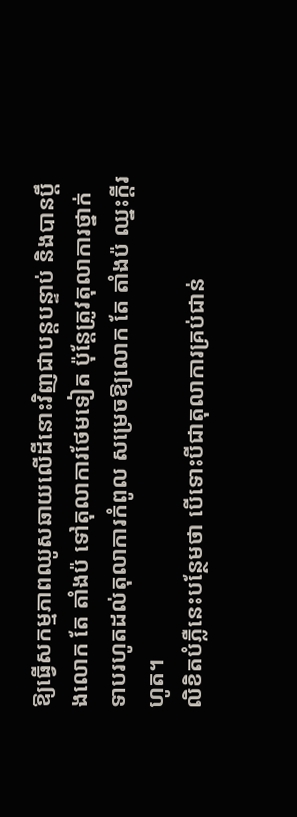ឱ្យធ្វើសកម្មភាពឈូសឆាយលើដីនោះវិញជាបន្តបន្ទាប់ និងបានប្ដឹងលោក តែ តាំងប៉ ទៅតុលាការថែមទៀត ប៉ុន្តែត្រូវតុលាការថ្នាក់ទាបរហូតដល់តុលាការកំពូល សម្រេចឱ្យលោក តែ តាំងប៉ ឈ្នះក្ដីរហូត។
លិខិតបំភ្លឺនេះបន្ថែមថា បើទោះបីជាតុលាការគ្រប់ជាន់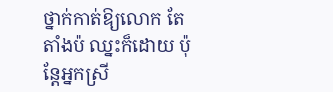ថ្នាក់កាត់ឱ្យលោក តែ តាំងប៉ ឈ្នះក៏ដោយ ប៉ុន្តែអ្នកស្រី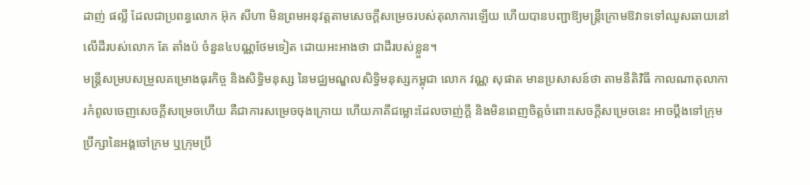ដាញ់ ផល្លី ដែលជាប្រពន្ធលោក អ៊ុក សីហា មិនព្រមអនុវត្តតាមសេចក្ដីសម្រេចរបស់តុលាការឡើយ ហើយបានបញ្ជាឱ្យមន្ត្រីក្រោមឱវាទទៅឈូសឆាយនៅលើដីរបស់លោក តែ តាំងប៉ ចំនួន៤បណ្ណថែមទៀត ដោយអះអាងថា ជាដីរបស់ខ្លួន។
មន្ត្រីសម្របសម្រួលគម្រោងធុរកិច្ច និងសិទ្ធិមនុស្ស នៃមជ្ឈមណ្ឌលសិទ្ធិមនុស្សកម្ពុជា លោក វណ្ណ សុផាត មានប្រសាសន៍ថា តាមនីតិវិធី កាលណាតុលាការកំពូលចេញសេចក្ដីសម្រេចហើយ គឺជាការសម្រេចចុងក្រោយ ហើយភាគីជម្លោះដែលចាញ់ក្ដី និងមិនពេញចិត្តចំពោះសេចក្ដីសម្រេចនេះ អាចប្ដឹងទៅក្រុមប្រឹក្សានៃអង្គចៅក្រម ឬក្រុមប្រឹ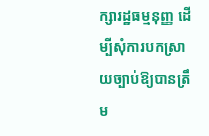ក្សារដ្ឋធម្មនុញ្ញ ដើម្បីសុំការបកស្រាយច្បាប់ឱ្យបានត្រឹម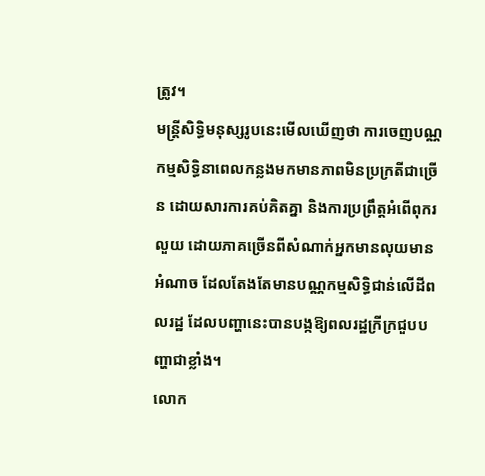ត្រូវ។
មន្ត្រីសិទ្ធិមនុស្សរូបនេះមើលឃើញថា ការចេញបណ្ណកម្មសិទ្ធិនាពេលកន្លងមកមានភាពមិនប្រក្រតីជាច្រើន ដោយសារការគប់គិតគ្នា និងការប្រព្រឹត្តអំពើពុករលួយ ដោយភាគច្រើនពីសំណាក់អ្នកមានលុយមានអំណាច ដែលតែងតែមានបណ្ណកម្មសិទ្ធិជាន់លើដីពលរដ្ឋ ដែលបញ្ហានេះបានបង្កឱ្យពលរដ្ឋក្រីក្រជួបបញ្ហាជាខ្លាំង។
លោក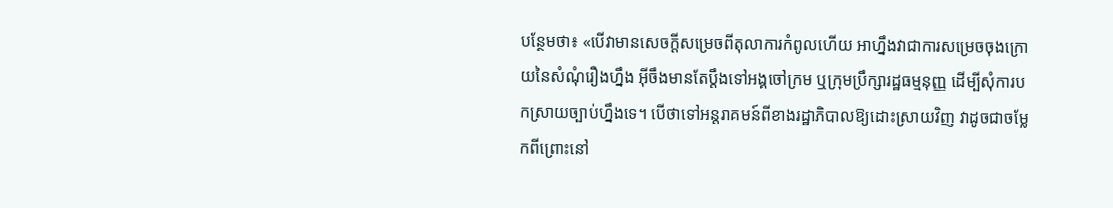បន្ថែមថា៖ «បើវាមានសេចក្ដីសម្រេចពីតុលាការកំពូលហើយ អាហ្នឹងវាជាការសម្រេចចុងក្រោយនៃសំណុំរឿងហ្នឹង អ៊ីចឹងមានតែប្ដឹងទៅអង្គចៅក្រម ឬក្រុមប្រឹក្សារដ្ឋធម្មនុញ្ញ ដើម្បីសុំការបកស្រាយច្បាប់ហ្នឹងទេ។ បើថាទៅអន្តរាគមន៍ពីខាងរដ្ឋាភិបាលឱ្យដោះស្រាយវិញ វាដូចជាចម្លែកពីព្រោះនៅ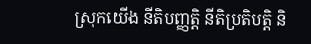ស្រុកយើង នីតិបញ្ញត្តិ នីតិប្រតិបត្តិ និ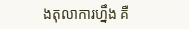ងតុលាការហ្នឹង គឺ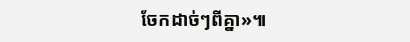ចែកដាច់ៗពីគ្នា»៕